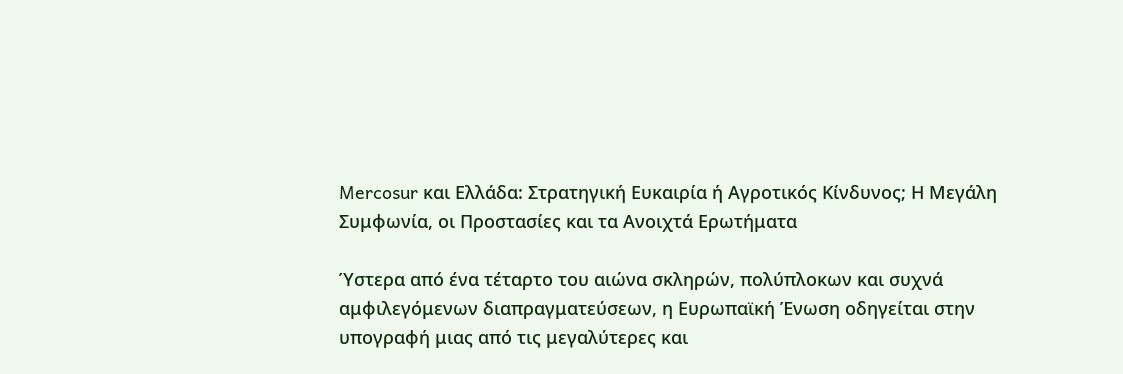Mercosur και Ελλάδα: Στρατηγική Ευκαιρία ή Αγροτικός Κίνδυνος; Η Μεγάλη Συμφωνία, οι Προστασίες και τα Ανοιχτά Ερωτήματα

Ύστερα από ένα τέταρτο του αιώνα σκληρών, πολύπλοκων και συχνά αμφιλεγόμενων διαπραγματεύσεων, η Ευρωπαϊκή Ένωση οδηγείται στην υπογραφή μιας από τις μεγαλύτερες και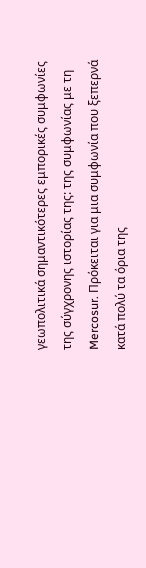γεωπολιτικά σημαντικότερες εμπορικές συμφωνίες της σύγχρονης ιστορίας της: της συμφωνίας με τη Mercosur. Πρόκειται για μια συμφωνία που ξεπερνά κατά πολύ τα όρια της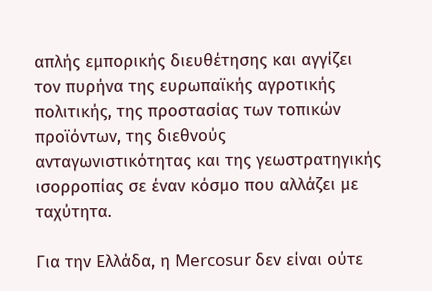απλής εμπορικής διευθέτησης και αγγίζει τον πυρήνα της ευρωπαϊκής αγροτικής πολιτικής, της προστασίας των τοπικών προϊόντων, της διεθνούς ανταγωνιστικότητας και της γεωστρατηγικής ισορροπίας σε έναν κόσμο που αλλάζει με ταχύτητα.

Για την Ελλάδα, η Mercosur δεν είναι ούτε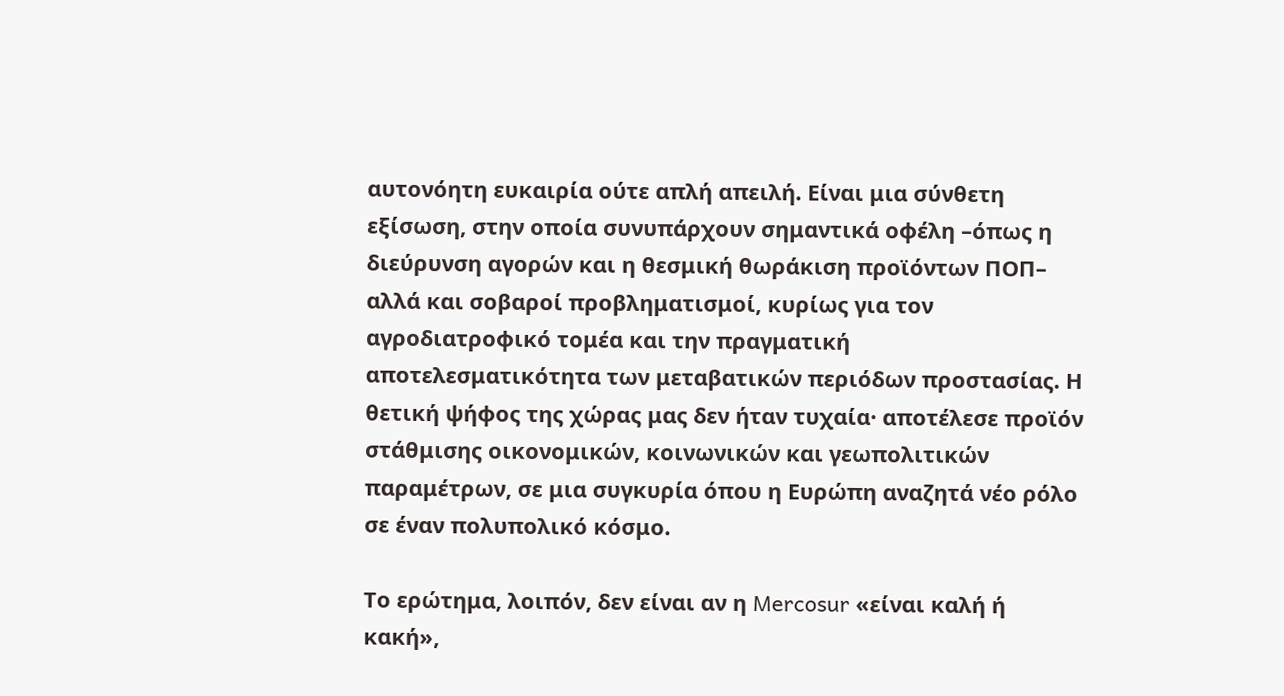αυτονόητη ευκαιρία ούτε απλή απειλή. Είναι μια σύνθετη εξίσωση, στην οποία συνυπάρχουν σημαντικά οφέλη –όπως η διεύρυνση αγορών και η θεσμική θωράκιση προϊόντων ΠΟΠ– αλλά και σοβαροί προβληματισμοί, κυρίως για τον αγροδιατροφικό τομέα και την πραγματική αποτελεσματικότητα των μεταβατικών περιόδων προστασίας. Η θετική ψήφος της χώρας μας δεν ήταν τυχαία· αποτέλεσε προϊόν στάθμισης οικονομικών, κοινωνικών και γεωπολιτικών παραμέτρων, σε μια συγκυρία όπου η Ευρώπη αναζητά νέο ρόλο σε έναν πολυπολικό κόσμο.

Το ερώτημα, λοιπόν, δεν είναι αν η Mercosur «είναι καλή ή κακή»,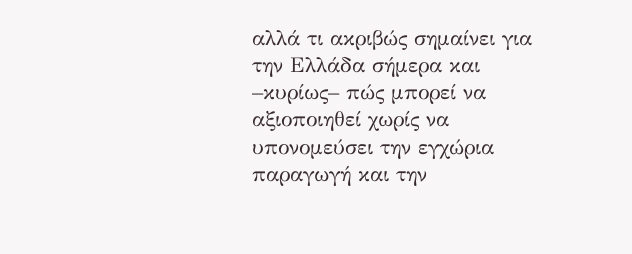αλλά τι ακριβώς σημαίνει για την Ελλάδα σήμερα και –κυρίως– πώς μπορεί να αξιοποιηθεί χωρίς να υπονομεύσει την εγχώρια παραγωγή και την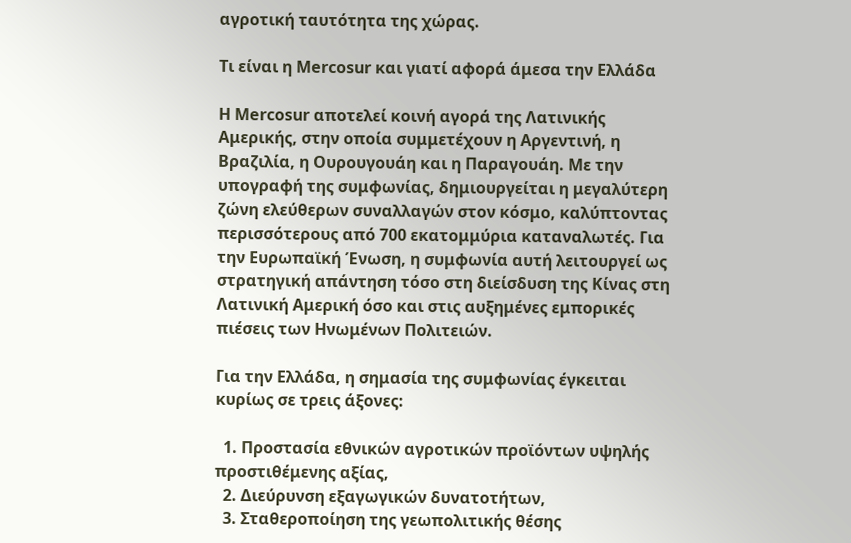αγροτική ταυτότητα της χώρας.

Τι είναι η Mercosur και γιατί αφορά άμεσα την Ελλάδα

Η Mercosur αποτελεί κοινή αγορά της Λατινικής Αμερικής, στην οποία συμμετέχουν η Αργεντινή, η Βραζιλία, η Ουρουγουάη και η Παραγουάη. Με την υπογραφή της συμφωνίας, δημιουργείται η μεγαλύτερη ζώνη ελεύθερων συναλλαγών στον κόσμο, καλύπτοντας περισσότερους από 700 εκατομμύρια καταναλωτές. Για την Ευρωπαϊκή Ένωση, η συμφωνία αυτή λειτουργεί ως στρατηγική απάντηση τόσο στη διείσδυση της Κίνας στη Λατινική Αμερική όσο και στις αυξημένες εμπορικές πιέσεις των Ηνωμένων Πολιτειών.

Για την Ελλάδα, η σημασία της συμφωνίας έγκειται κυρίως σε τρεις άξονες:

  1. Προστασία εθνικών αγροτικών προϊόντων υψηλής προστιθέμενης αξίας,
  2. Διεύρυνση εξαγωγικών δυνατοτήτων,
  3. Σταθεροποίηση της γεωπολιτικής θέσης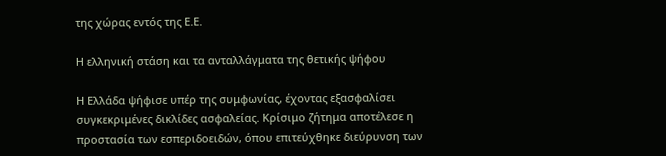της χώρας εντός της Ε.Ε.

Η ελληνική στάση και τα ανταλλάγματα της θετικής ψήφου

Η Ελλάδα ψήφισε υπέρ της συμφωνίας, έχοντας εξασφαλίσει συγκεκριμένες δικλίδες ασφαλείας. Κρίσιμο ζήτημα αποτέλεσε η προστασία των εσπεριδοειδών, όπου επιτεύχθηκε διεύρυνση των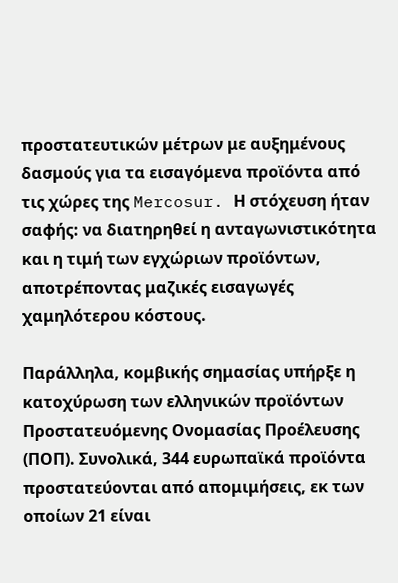προστατευτικών μέτρων με αυξημένους δασμούς για τα εισαγόμενα προϊόντα από τις χώρες της Mercosur. Η στόχευση ήταν σαφής: να διατηρηθεί η ανταγωνιστικότητα και η τιμή των εγχώριων προϊόντων, αποτρέποντας μαζικές εισαγωγές χαμηλότερου κόστους.

Παράλληλα, κομβικής σημασίας υπήρξε η κατοχύρωση των ελληνικών προϊόντων Προστατευόμενης Ονομασίας Προέλευσης (ΠΟΠ). Συνολικά, 344 ευρωπαϊκά προϊόντα προστατεύονται από απομιμήσεις, εκ των οποίων 21 είναι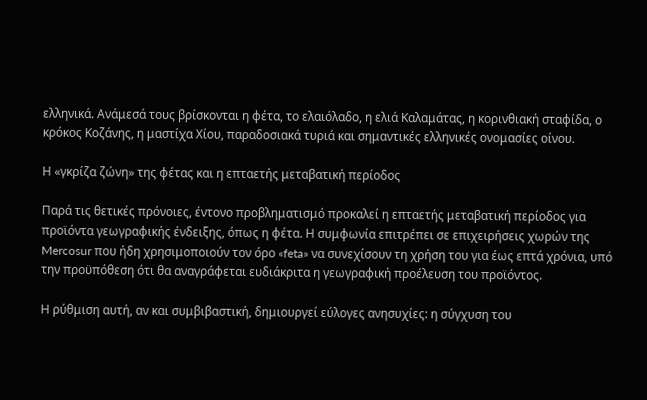ελληνικά. Ανάμεσά τους βρίσκονται η φέτα, το ελαιόλαδο, η ελιά Καλαμάτας, η κορινθιακή σταφίδα, ο κρόκος Κοζάνης, η μαστίχα Χίου, παραδοσιακά τυριά και σημαντικές ελληνικές ονομασίες οίνου.

Η «γκρίζα ζώνη» της φέτας και η επταετής μεταβατική περίοδος

Παρά τις θετικές πρόνοιες, έντονο προβληματισμό προκαλεί η επταετής μεταβατική περίοδος για προϊόντα γεωγραφικής ένδειξης, όπως η φέτα. Η συμφωνία επιτρέπει σε επιχειρήσεις χωρών της Mercosur που ήδη χρησιμοποιούν τον όρο «feta» να συνεχίσουν τη χρήση του για έως επτά χρόνια, υπό την προϋπόθεση ότι θα αναγράφεται ευδιάκριτα η γεωγραφική προέλευση του προϊόντος.

Η ρύθμιση αυτή, αν και συμβιβαστική, δημιουργεί εύλογες ανησυχίες: η σύγχυση του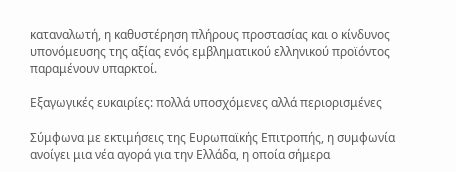καταναλωτή, η καθυστέρηση πλήρους προστασίας και ο κίνδυνος υπονόμευσης της αξίας ενός εμβληματικού ελληνικού προϊόντος παραμένουν υπαρκτοί.

Εξαγωγικές ευκαιρίες: πολλά υποσχόμενες αλλά περιορισμένες

Σύμφωνα με εκτιμήσεις της Ευρωπαϊκής Επιτροπής, η συμφωνία ανοίγει μια νέα αγορά για την Ελλάδα, η οποία σήμερα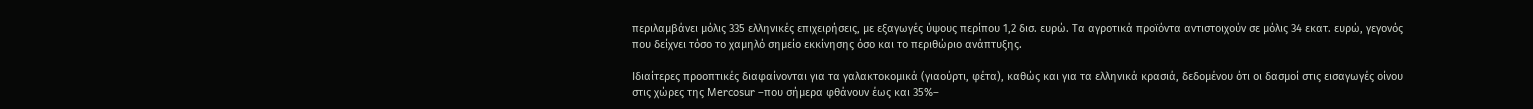περιλαμβάνει μόλις 335 ελληνικές επιχειρήσεις, με εξαγωγές ύψους περίπου 1,2 δισ. ευρώ. Τα αγροτικά προϊόντα αντιστοιχούν σε μόλις 34 εκατ. ευρώ, γεγονός που δείχνει τόσο το χαμηλό σημείο εκκίνησης όσο και το περιθώριο ανάπτυξης.

Ιδιαίτερες προοπτικές διαφαίνονται για τα γαλακτοκομικά (γιαούρτι, φέτα), καθώς και για τα ελληνικά κρασιά, δεδομένου ότι οι δασμοί στις εισαγωγές οίνου στις χώρες της Mercosur –που σήμερα φθάνουν έως και 35%–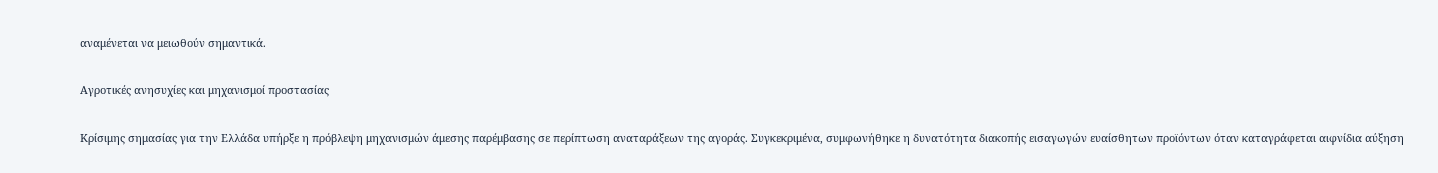αναμένεται να μειωθούν σημαντικά.

Αγροτικές ανησυχίες και μηχανισμοί προστασίας

Κρίσιμης σημασίας για την Ελλάδα υπήρξε η πρόβλεψη μηχανισμών άμεσης παρέμβασης σε περίπτωση αναταράξεων της αγοράς. Συγκεκριμένα, συμφωνήθηκε η δυνατότητα διακοπής εισαγωγών ευαίσθητων προϊόντων όταν καταγράφεται αιφνίδια αύξηση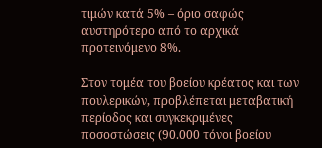τιμών κατά 5% – όριο σαφώς αυστηρότερο από το αρχικά προτεινόμενο 8%.

Στον τομέα του βοείου κρέατος και των πουλερικών, προβλέπεται μεταβατική περίοδος και συγκεκριμένες ποσοστώσεις (90.000 τόνοι βοείου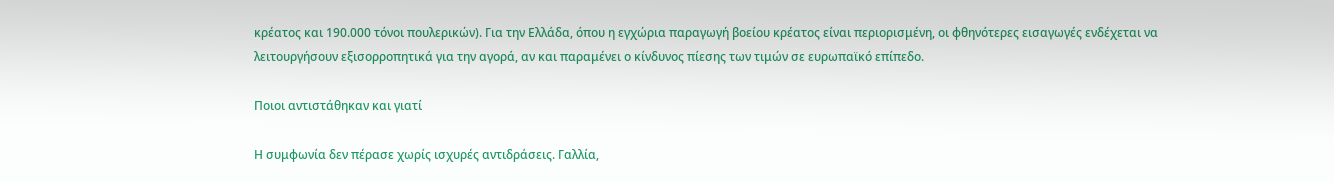κρέατος και 190.000 τόνοι πουλερικών). Για την Ελλάδα, όπου η εγχώρια παραγωγή βοείου κρέατος είναι περιορισμένη, οι φθηνότερες εισαγωγές ενδέχεται να λειτουργήσουν εξισορροπητικά για την αγορά, αν και παραμένει ο κίνδυνος πίεσης των τιμών σε ευρωπαϊκό επίπεδο.

Ποιοι αντιστάθηκαν και γιατί

Η συμφωνία δεν πέρασε χωρίς ισχυρές αντιδράσεις. Γαλλία,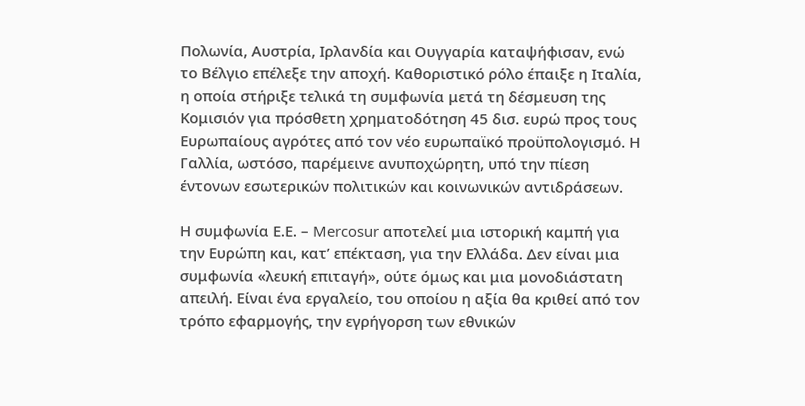Πολωνία, Αυστρία, Ιρλανδία και Ουγγαρία καταψήφισαν, ενώ το Βέλγιο επέλεξε την αποχή. Καθοριστικό ρόλο έπαιξε η Ιταλία, η οποία στήριξε τελικά τη συμφωνία μετά τη δέσμευση της Κομισιόν για πρόσθετη χρηματοδότηση 45 δισ. ευρώ προς τους Ευρωπαίους αγρότες από τον νέο ευρωπαϊκό προϋπολογισμό. Η Γαλλία, ωστόσο, παρέμεινε ανυποχώρητη, υπό την πίεση έντονων εσωτερικών πολιτικών και κοινωνικών αντιδράσεων.

Η συμφωνία Ε.Ε. – Mercosur αποτελεί μια ιστορική καμπή για την Ευρώπη και, κατ’ επέκταση, για την Ελλάδα. Δεν είναι μια συμφωνία «λευκή επιταγή», ούτε όμως και μια μονοδιάστατη απειλή. Είναι ένα εργαλείο, του οποίου η αξία θα κριθεί από τον τρόπο εφαρμογής, την εγρήγορση των εθνικών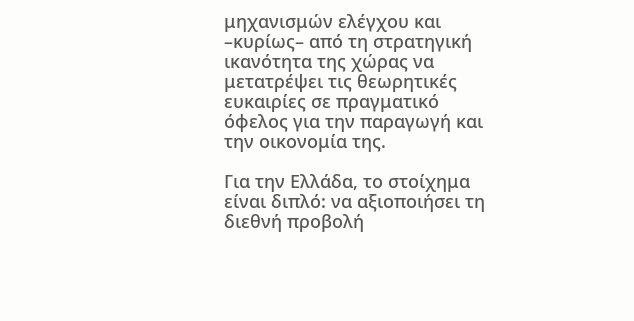μηχανισμών ελέγχου και –κυρίως– από τη στρατηγική ικανότητα της χώρας να μετατρέψει τις θεωρητικές ευκαιρίες σε πραγματικό όφελος για την παραγωγή και την οικονομία της.

Για την Ελλάδα, το στοίχημα είναι διπλό: να αξιοποιήσει τη διεθνή προβολή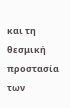και τη θεσμική προστασία των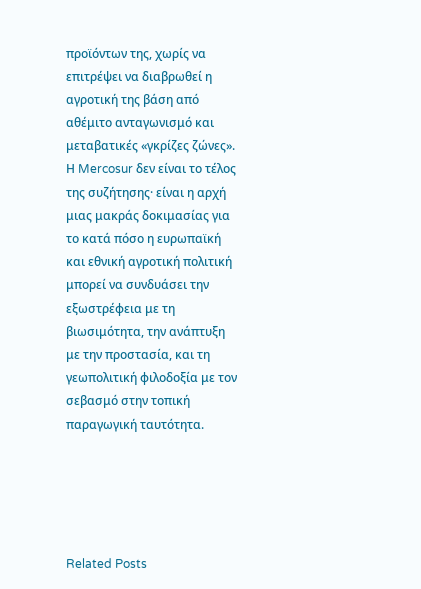προϊόντων της, χωρίς να επιτρέψει να διαβρωθεί η αγροτική της βάση από αθέμιτο ανταγωνισμό και μεταβατικές «γκρίζες ζώνες». Η Mercosur δεν είναι το τέλος της συζήτησης· είναι η αρχή μιας μακράς δοκιμασίας για το κατά πόσο η ευρωπαϊκή και εθνική αγροτική πολιτική μπορεί να συνδυάσει την εξωστρέφεια με τη βιωσιμότητα, την ανάπτυξη με την προστασία, και τη γεωπολιτική φιλοδοξία με τον σεβασμό στην τοπική παραγωγική ταυτότητα.





Related Posts